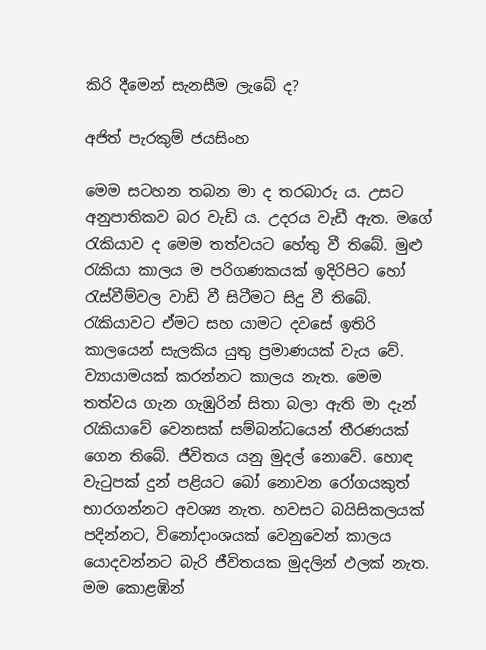කිරි දීමෙන් සැනසීම ලැබේ ද?

අජිත් පැරකුම් ජයසිංහ

මෙම සටහන තබන මා ද තරබාරු ය. උසට අනුපාතිකව බර වැඩි ය. උදරය වැඩී ඇත. මගේ රැකියාව ද මෙම තත්වයට හේතු වී තිබේ. මුළු රැකියා කාලය ම පරිගණකයක් ඉදිරිපිට හෝ රැස්වීම්වල වාඩි වී සිටීමට සිදු වී තිබේ. රැකියාවට ඒමට සහ යාමට දවසේ ඉතිරි කාලයෙන් සැලකිය යුතු ප්‍රමාණයක් වැය වේ. ව්‍යායාමයක් කරන්නට කාලය නැත. මෙම තත්වය ගැන ගැඹුරින් සිතා බලා ඇති මා දැන් රැකියාවේ වෙනසක් සම්බන්ධයෙන් තීරණයක් ගෙන තිබේ. ජීවිතය යනු මුදල් නොවේ. හොඳ වැටුපක් දුන් පළියට බෝ නොවන රෝගයකුත් භාරගන්නට අවශ්‍ය නැත. හවසට බයිසිකලයක් පදින්නට, විනෝදාංශයක් වෙනුවෙන් කාලය යොදවන්නට බැරි ජීවිතයක මුදලින් ඵලක් නැත. මම කොළඹින්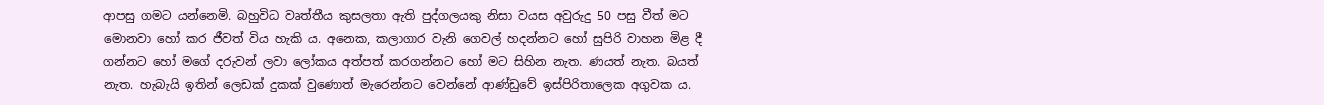ආපසු ගමට යන්නෙමි. බහුවිධ වෘත්තීය කුසලතා ඇති පුද්ගලයකු නිසා වයස අවුරුදු 50 පසු වීත් මට මොනවා හෝ කර ජීවත් විය හැකි ය. අනෙක, කලාගාර වැනි ගෙවල් හදන්නට හෝ සුපිරි වාහන මිළ දී ගන්නට හෝ මගේ දරුවන් ලවා ලෝකය අත්පත් කරගන්නට හෝ මට සිහින නැත. ණයත් නැත. බයත් නැත. හැබැයි ඉතින් ලෙඩක් දුකක් වුණොත් මැරෙන්නට වෙන්නේ ආණ්ඩුවේ ඉස්පිරිතාලෙක අගුවක ය.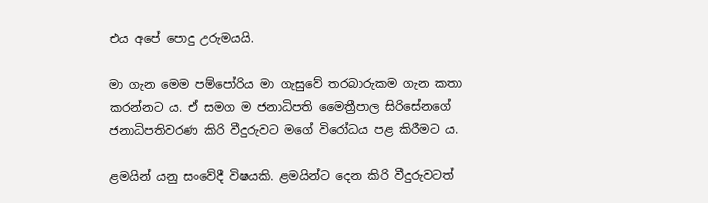එය අපේ පොදු උරුමයයි.

මා ගැන මෙම පම්පෝරිය මා ගැසුවේ තරබාරුකම ගැන කතා කරන්නට ය. ඒ සමග ම ජනාධිපති මෛත්‍රීපාල සිරිසේනගේ ජනාධිපතිවරණ කිරි වීදුරුවට මගේ විරෝධය පළ කිරීමට ය.

ළමයින් යනු සංවේදී විෂයකි. ළමයින්ට දෙන කිරි වීදුරුවටත්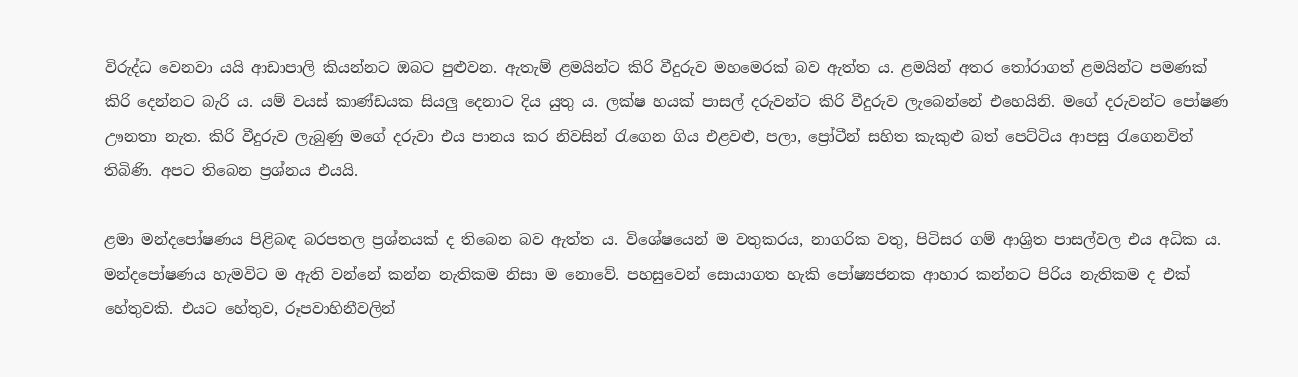විරුද්ධ වෙනවා යයි ආඩාපාලි කියන්නට ඔබට පුළුවන. ඇතැම් ළමයින්ට කිරි වීදුරුව මහමෙරක් බව ඇත්ත ය. ළමයින් අතර තෝරාගත් ළමයින්ට පමණක් කිරි දෙන්නට බැරි ය. යම් වයස් කාණ්ඩයක සියලු දෙනාට දිය යුතු ය. ලක්ෂ හයක් පාසල් දරුවන්ට කිරි වීදුරුව ලැබෙන්නේ එහෙයිනි. මගේ දරුවන්ට පෝෂණ ඌනතා නැත. කිරි වීදුරුව ලැබුණු මගේ දරුවා එය පානය කර නිවසින් රැගෙන ගිය එළවළු, පලා, ප්‍රෝටීන් සහිත කැකුළු බත් පෙට්ටිය ආපසු රැගෙනවිත් තිබිණි. අපට තිබෙන ප්‍රශ්නය එයයි.

ළමා මන්දපෝෂණය පිළිබඳ බරපතල ප්‍රශ්නයක් ද තිබෙන බව ඇත්ත ය. විශේෂයෙන් ම වතුකරය, නාගරික වතු, පිටිසර ගම් ආශ්‍රිත පාසල්වල එය අධික ය. මන්දපෝෂණය හැමවිට ම ඇති වන්නේ කන්න නැතිකම නිසා ම නොවේ. පහසුවෙන් සොයාගත හැකි පෝෂ්‍යජනක ආහාර කන්නට පිරිය නැතිකම ද එක් හේතුවකි. එයට හේතුව, රූපවාහිනීවලින්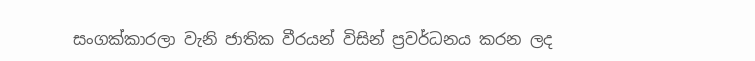සංගක්කාරලා වැනි ජාතික වීරයන් විසින් ප්‍රවර්ධනය කරන ලද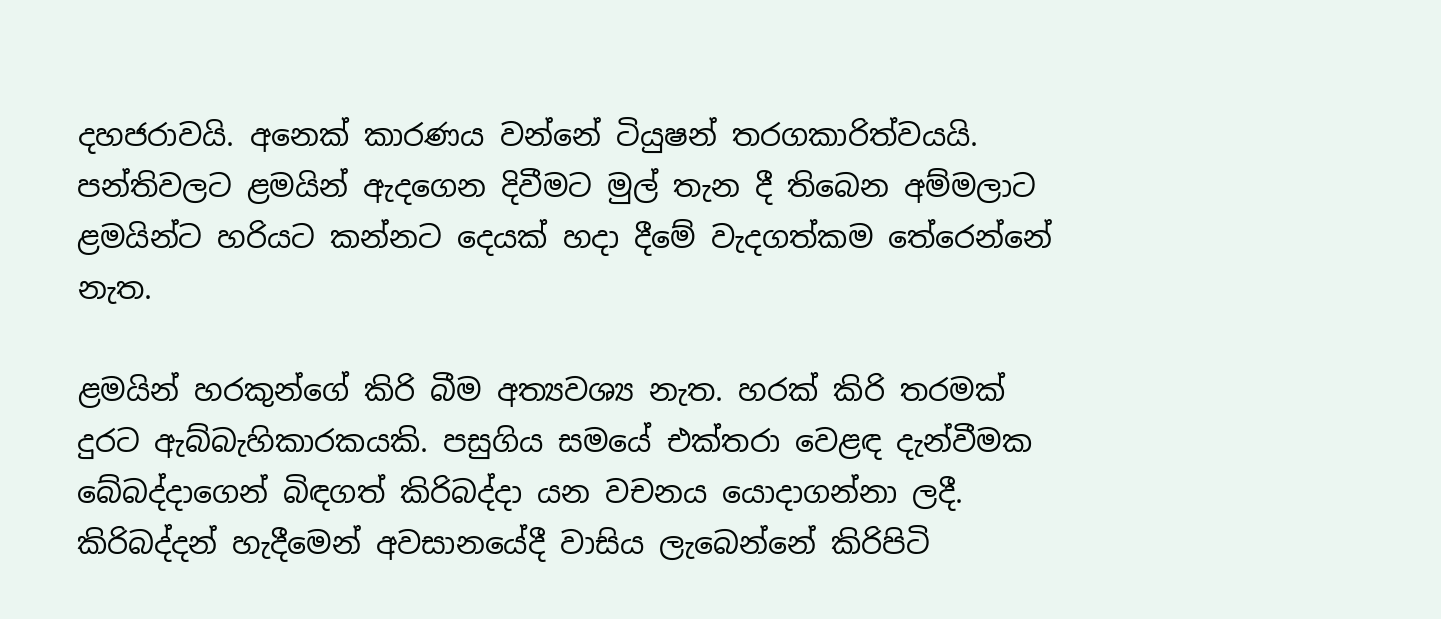දහජරාවයි. අනෙක් කාරණය වන්නේ ටියුෂන් තරගකාරිත්වයයි. පන්තිවලට ළමයින් ඇදගෙන දිවීමට මුල් තැන දී තිබෙන අම්මලාට ළමයින්ට හරියට කන්නට දෙයක් හදා දීමේ වැදගත්කම තේරෙන්නේ නැත.

ළමයින් හරකුන්ගේ කිරි බීම අත්‍යවශ්‍ය නැත. හරක් කිරි තරමක් දුරට ඇබ්බැහිකාරකයකි. පසුගිය සමයේ එක්තරා වෙළඳ දැන්වීමක බේබද්දාගෙන් බිඳගත් කිරිබද්දා යන වචනය යොදාගන්නා ලදී. කිරිබද්දන් හැදීමෙන් අවසානයේදී වාසිය ලැබෙන්නේ කිරිපිටි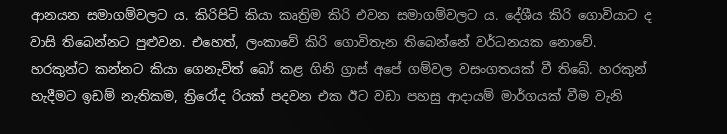ආනයන සමාගම්වලට ය. කිරිපිටි කියා කෘත්‍රිම කිරි එවන සමාගම්වලට ය. දේශීය කිරි ගොවියාට ද වාසි තිබෙන්නට පුළුවන. එහෙත්, ලංකාවේ කිරි ගොවිතැන තිබෙන්නේ වර්ධනයක නොවේ. හරකුන්ට කන්නට කියා ගෙනැවිත් බෝ කළ ගිනි ග්‍රාස් අපේ ගම්වල වසංගතයක් වී තිබේ. හරකුන් හැදීමට ඉඩම් නැතිකම, ත්‍රිරෝද රියක් පදවන එක ඊට වඩා පහසු ආදායම් මාර්ගයක් වීම වැනි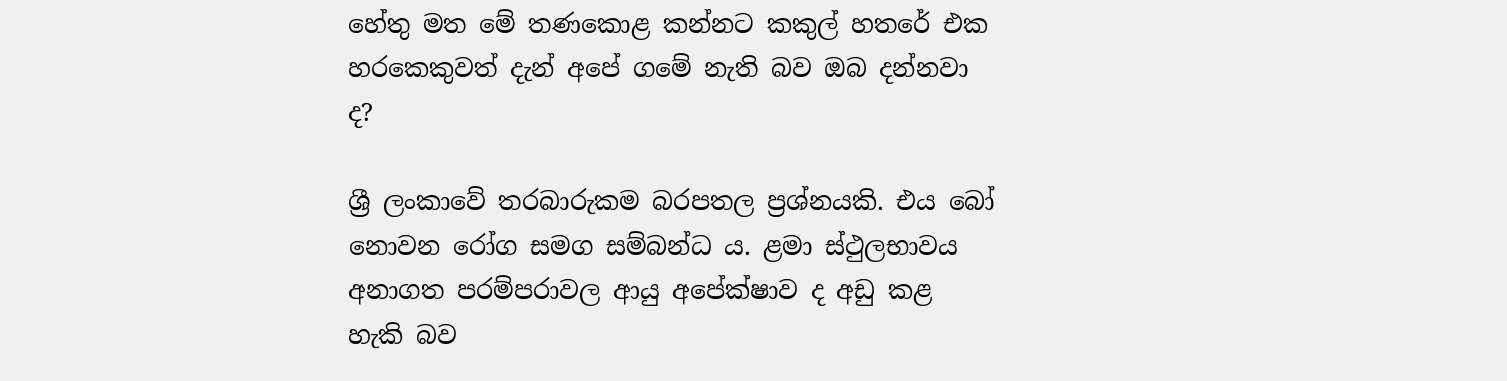හේතු මත මේ තණකොළ කන්නට කකුල් හතරේ එක හරකෙකුවත් දැන් අපේ ගමේ නැති බව ඔබ දන්නවා ද?

ශ්‍රී ලංකාවේ තරබාරුකම බරපතල ප්‍රශ්නයකි. එය බෝ නොවන රෝග සමග සම්බන්ධ ය. ළමා ස්ථුලභාවය අනාගත පරම්පරාවල ආයු අපේක්ෂාව ද අඩු කළ හැකි බව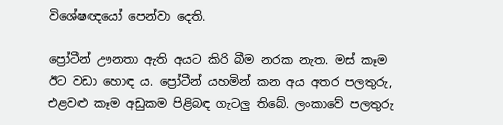විශේෂඥයෝ පෙන්වා දෙති.

ප්‍රෝටීන් ඌනතා ඇති අයට කිරි බීම නරක නැත. මස් කෑම ඊට වඩා හොඳ ය. ප්‍රෝටීන් යහමින් කන අය අතර පලතුරු, එළවළු කෑම අඩුකම පිළිබඳ ගැටලු තිබේ. ලංකාවේ පලතුරු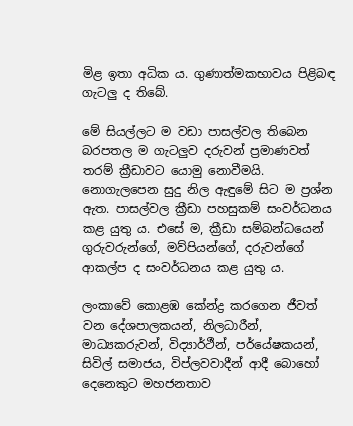මිළ ඉතා අධික ය. ගුණාත්මකභාවය පිළිබඳ ගැටලු ද තිබේ.

මේ සියල්ලට ම වඩා පාසල්වල තිබෙන බරපතල ම ගැටලුව දරුවන් ප්‍රමාණවත් තරම් ක්‍රීඩාවට යොමු නොවීමයි. නොගැලපෙන සුදු නිල ඇඳුමේ සිට ම ප්‍රශ්න ඇත. පාසල්වල ක්‍රීඩා පහසුකම් සංවර්ධනය කළ යුතු ය. එසේ ම, ක්‍රීඩා සම්බන්ධයෙන් ගුරුවරුන්ගේ, මව්පියන්ගේ, දරුවන්ගේ ආකල්ප ද සංවර්ධනය කළ යුතු ය.

ලංකාවේ කොළඹ කේන්ද්‍ර කරගෙන ජීවත් වන දේශපාලකයන්, නිලධාරීන්, මාධ්‍යකරුවන්, විද්‍යාර්ථීන්, පර්යේෂකයන්, සිවිල් සමාජය, විප්ලවවාදීන් ආදී බොහෝ දෙනෙකුට මහජනතාව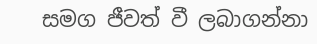සමග ජීවත් වී ලබාගන්නා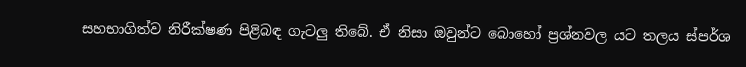සහභාගිත්ව නිරීක්ෂණ පිළිබඳ ගැටලු තිබේ. ඒ නිසා ඔවුන්ට බොහෝ ප්‍රශ්නවල යට තලය ස්පර්ශ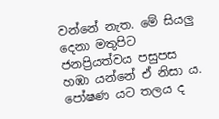වන්නේ නැත. මේ සියලු දෙනා මතුපිට ජනප්‍රියත්වය පසුපස හඹා යන්නේ ඒ නිසා ය. පෝෂණ යට තලය ද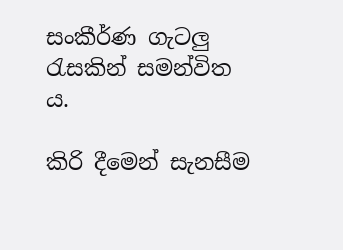සංකීර්ණ ගැටලු රැසකින් සමන්විත ය.

කිරි දීමෙන් සැනසීම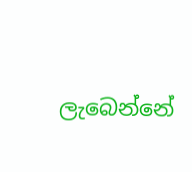ලැබෙන්නේ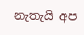නැතැයි අප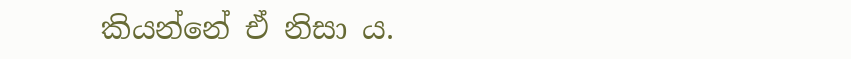කියන්නේ ඒ නිසා ය.